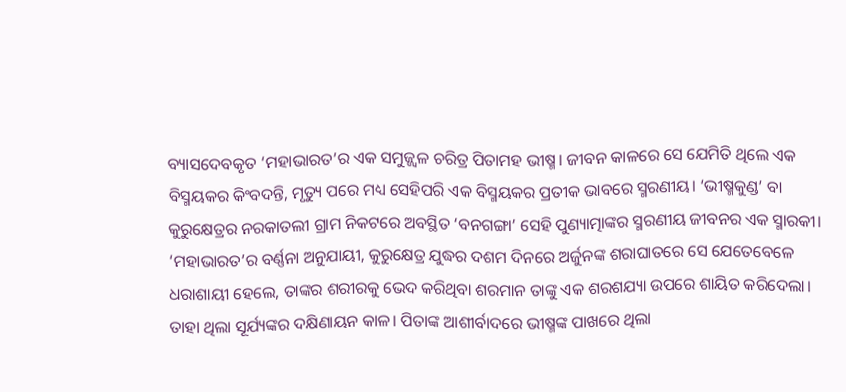ବ୍ୟାସଦେବକୃତ ‘ମହାଭାରତ’ର ଏକ ସମୁଜ୍ଜ୍ୱଳ ଚରିତ୍ର ପିତାମହ ଭୀଷ୍ମ। ଜୀବନ କାଳରେ ସେ ଯେମିତି ଥିଲେ ଏକ ବିସ୍ମୟକର କିଂବଦନ୍ତି, ମୃତ୍ୟୁ ପରେ ମଧ୍ୟ ସେହିପରି ଏକ ବିସ୍ମୟକର ପ୍ରତୀକ ଭାବରେ ସ୍ମରଣୀୟ। ‘ଭୀଷ୍ମକୁଣ୍ଡ’ ବା କୁରୁକ୍ଷେତ୍ରର ନରକାତଲୀ ଗ୍ରାମ ନିକଟରେ ଅବସ୍ଥିତ ‘ବନଗଙ୍ଗା’ ସେହି ପୁଣ୍ୟାତ୍ମାଙ୍କର ସ୍ମରଣୀୟ ଜୀବନର ଏକ ସ୍ମାରକୀ। ‘ମହାଭାରତ’ର ବର୍ଣ୍ଣନା ଅନୁଯାୟୀ, କୁରୁକ୍ଷେତ୍ର ଯୁଦ୍ଧର ଦଶମ ଦିନରେ ଅର୍ଜୁନଙ୍କ ଶରାଘାତରେ ସେ ଯେତେବେଳେ ଧରାଶାୟୀ ହେଲେ, ତାଙ୍କର ଶରୀରକୁ ଭେଦ କରିଥିବା ଶରମାନ ତାଙ୍କୁ ଏକ ଶରଶଯ୍ୟା ଉପରେ ଶାୟିତ କରିଦେଲା। ତାହା ଥିଲା ସୂର୍ଯ୍ୟଙ୍କର ଦକ୍ଷିଣାୟନ କାଳ। ପିତାଙ୍କ ଆଶୀର୍ବାଦରେ ଭୀଷ୍ମଙ୍କ ପାଖରେ ଥିଲା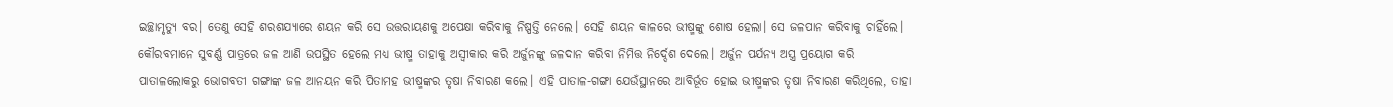ଇଚ୍ଛାମୃତ୍ୟୁ ବର। ତେଣୁ ସେହି ଶରଶଯ୍ୟାରେ ଶୟନ କରି ସେ ଉତ୍ତରାୟଣକୁ ଅପେକ୍ଷା କରିବାକୁ ନିଷ୍ପତ୍ତି ନେଲେ। ସେହି ଶୟନ କାଳରେ ଭୀଷ୍ମଙ୍କୁ ଶୋଷ ହେଲା। ସେ ଜଳପାନ କରିବାକୁ ଚାହିଁଲେ। କୌରବମାନେ ସୁବର୍ଣ୍ଣ ପାତ୍ରରେ ଜଳ ଆଣି ଉପସ୍ଥିତ ହେଲେ ମଧ୍ୟ ଭୀଷ୍ମ ତାହାକୁ ଅସ୍ୱୀକାର କରି ଅର୍ଜୁନଙ୍କୁ ଜଳଦାନ କରିବା ନିମିତ୍ତ ନିର୍ଦ୍ଦେଶ ଦେଲେ। ଅର୍ଜୁନ ପର୍ଯନ୍ୟ ଅସ୍ତ୍ର ପ୍ରୟୋଗ କରି ପାତାଳଲୋକରୁ ଭୋଗବତୀ ଗଙ୍ଗାଙ୍କ ଜଳ ଆନୟନ କରି ପିତାମହ ଭୀଷ୍ମଙ୍କର ତୃଷା ନିବାରଣ କଲେ। ଏହି ପାତାଳ-ଗଙ୍ଗା ଯେଉଁସ୍ଥାନରେ ଆବିର୍ଭୂତ ହୋଇ ଭୀଷ୍ମଙ୍କର ତୃଷା ନିବାରଣ କରିଥିଲେ, ତାହା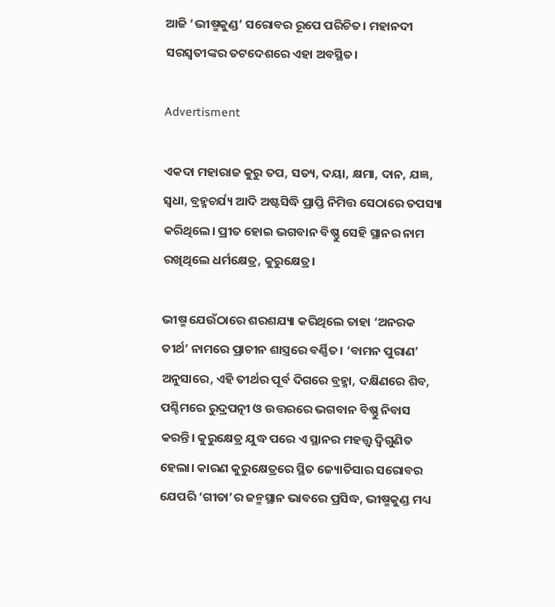ଆଜି ‘ଭୀଷ୍ମକୁଣ୍ଡ’ ସରୋବର ରୂପେ ପରିଚିତ। ମହାନଦୀ ସରସ୍ୱତୀଙ୍କର ତଟଦେଶରେ ଏହା ଅବସ୍ଥିତ।

Advertisment

ଏକଦା ମହାରାଜ କୁରୁ ତପ, ସତ୍ୟ, ଦୟା, କ୍ଷମା, ଦାନ, ଯଜ୍ଞ, ସ୍ୱଧା, ବ୍ରହ୍ମଚର୍ଯ୍ୟ ଆଦି ଅଷ୍ଟସିଦ୍ଧି ପ୍ରାପ୍ତି ନିମିତ୍ତ ସେଠାରେ ତପସ୍ୟା କରିଥିଲେ। ପ୍ରୀତ ହୋଇ ଭଗବାନ ବିଷ୍ଣୁ ସେହି ସ୍ଥାନର ନାମ ରଖିଥିଲେ ଧର୍ମକ୍ଷେତ୍ର, କୁରୁକ୍ଷେତ୍ର।

ଭୀଷ୍ମ ଯେଉଁଠାରେ ଶରଶଯ୍ୟା କରିଥିଲେ ତାହା ‘ଅନରକ ତୀର୍ଥ’ ନାମରେ ପ୍ରାଚୀନ ଶାସ୍ତ୍ରରେ ବର୍ଣ୍ଣିତ। ‘ବାମନ ପୁରାଣ’ ଅନୁସାରେ, ଏହି ତୀର୍ଥର ପୂର୍ବ ଦିଗରେ ବ୍ରହ୍ମା, ଦକ୍ଷିଣରେ ଶିବ, ପଶ୍ଚିମରେ ରୁଦ୍ରପତ୍ନୀ ଓ ଉତ୍ତରରେ ଭଗବାନ ବିଷ୍ଣୁ ନିବାସ କରନ୍ତି। କୁରୁକ୍ଷେତ୍ର ଯୁଦ୍ଧ ପରେ ଏ ସ୍ଥାନର ମହତ୍ତ୍ୱ ଦ୍ୱିଗୁଣିତ ହେଲା। କାରଣ କୁରୁକ୍ଷେତ୍ରରେ ସ୍ଥିତ ଜ୍ୟୋତିସାର ସରୋବର ଯେପରି ‘ଗୀତା’ର ଜନ୍ମସ୍ଥାନ ଭାବରେ ପ୍ରସିଦ୍ଧ, ଭୀଷ୍ମକୁଣ୍ଡ ମଧ୍ୟ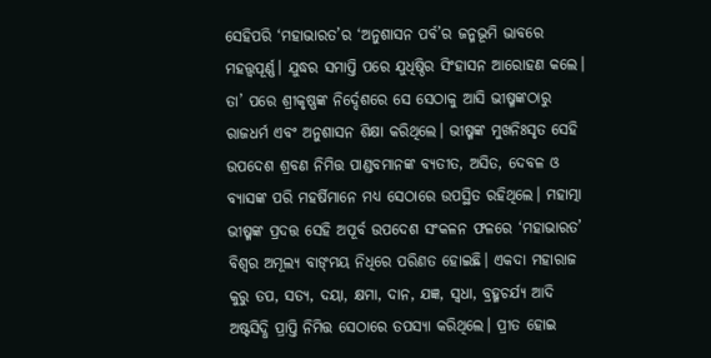ସେହିପରି ‘ମହାଭାରତ’ର ‘ଅନୁଶାସନ ପର୍ବ’ର ଜନ୍ମଭୂମି ଭାବରେ ମହତ୍ତ୍ୱପୂର୍ଣ୍ଣ। ଯୁଦ୍ଧର ସମାପ୍ତି ପରେ ଯୁଧିଷ୍ଠିର ସିଂହାସନ ଆରୋହଣ କଲେ। ତା’ ପରେ ଶ୍ରୀକୃଷ୍ଣଙ୍କ ନିର୍ଦ୍ଦେଶରେ ସେ ସେଠାକୁ ଆସି ଭୀଷ୍ମଙ୍କଠାରୁ ରାଜଧର୍ମ ଏବଂ ଅନୁଶାସନ ଶିକ୍ଷା କରିଥିଲେ। ଭୀଷ୍ମଙ୍କ ମୁଖନିଃସୃତ ସେହି ଉପଦେଶ ଶ୍ରବଣ ନିମିତ୍ତ ପାଣ୍ଡବମାନଙ୍କ ବ୍ୟତୀତ, ଅସିତ, ଦେବଳ ଓ ବ୍ୟାସଙ୍କ ପରି ମହର୍ଷିମାନେ ମଧ୍ୟ ସେଠାରେ ଉପସ୍ଥିତ ରହିଥିଲେ। ମହାତ୍ମା ଭୀଷ୍ମଙ୍କ ପ୍ରଦତ୍ତ ସେହି ଅପୂର୍ବ ଉପଦେଶ ସଂକଳନ ଫଳରେ ‘ମହାଭାରତ’ ବିଶ୍ୱର ଅମୂଲ୍ୟ ବାଙ୍‌ମୟ ନିଧିରେ ପରିଣତ ହୋଇଛି। ଏକଦା ମହାରାଜ କୁରୁ ତପ, ସତ୍ୟ, ଦୟା, କ୍ଷମା, ଦାନ, ଯଜ୍ଞ, ସ୍ୱଧା, ବ୍ରହ୍ମଚର୍ଯ୍ୟ ଆଦି ଅଷ୍ଟସିଦ୍ଧି ପ୍ରାପ୍ତି ନିମିତ୍ତ ସେଠାରେ ତପସ୍ୟା କରିଥିଲେ। ପ୍ରୀତ ହୋଇ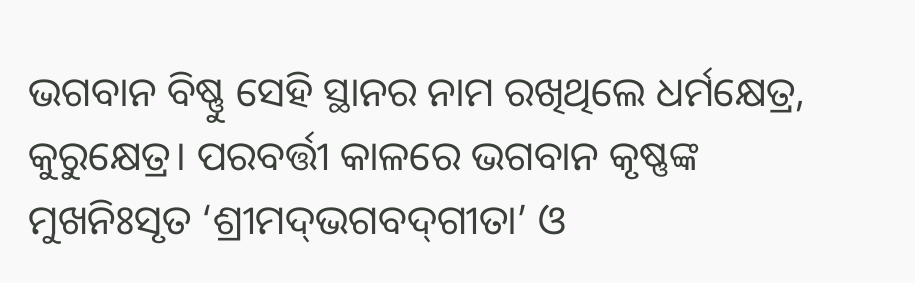ଭଗବାନ ବିଷ୍ଣୁ ସେହି ସ୍ଥାନର ନାମ ରଖିଥିଲେ ଧର୍ମକ୍ଷେତ୍ର, କୁରୁକ୍ଷେତ୍ର। ପରବର୍ତ୍ତୀ କାଳରେ ଭଗବାନ କୃଷ୍ଣଙ୍କ ମୁଖନିଃସୃତ ‘ଶ୍ରୀମଦ୍‌ଭଗବଦ୍‌ଗୀତା’ ଓ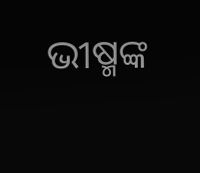ଭୀଷ୍ମଙ୍କ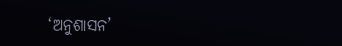‘ଅନୁଶାସନ’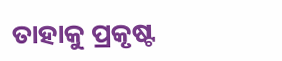ତାହାକୁ ପ୍ରକୃଷ୍ଟ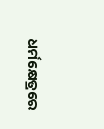ଧର୍ମକ୍ଷେତ୍ରରେ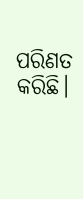ପରିଣତ କରିଛି।